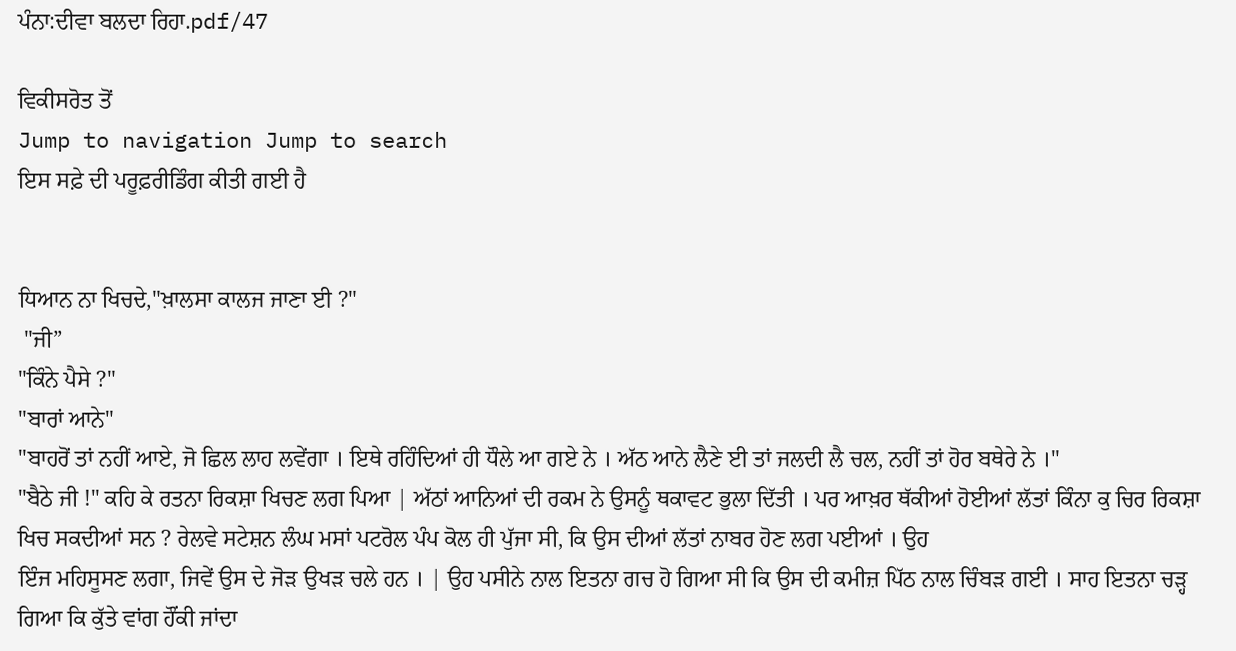ਪੰਨਾ:ਦੀਵਾ ਬਲਦਾ ਰਿਹਾ.pdf/47

ਵਿਕੀਸਰੋਤ ਤੋਂ
Jump to navigation Jump to search
ਇਸ ਸਫ਼ੇ ਦੀ ਪਰੂਫ਼ਰੀਡਿੰਗ ਕੀਤੀ ਗਈ ਹੈ


ਧਿਆਨ ਨਾ ਖਿਚਦੇ,"ਖ਼ਾਲਸਾ ਕਾਲਜ ਜਾਣਾ ਈ ?"
 "ਜੀ”
"ਕਿੰਨੇ ਪੈਸੇ ?"
"ਬਾਰਾਂ ਆਨੇ"
"ਬਾਹਰੋਂ ਤਾਂ ਨਹੀਂ ਆਏ, ਜੋ ਛਿਲ ਲਾਹ ਲਵੇਂਗਾ । ਇਥੇ ਰਹਿੰਦਿਆਂ ਹੀ ਧੌਲੇ ਆ ਗਏ ਨੇ । ਅੱਠ ਆਨੇ ਲੈਣੇ ਈ ਤਾਂ ਜਲਦੀ ਲੈ ਚਲ, ਨਹੀਂ ਤਾਂ ਹੋਰ ਬਥੇਰੇ ਨੇ ।"
"ਬੈਠੇ ਜੀ !" ਕਹਿ ਕੇ ਰਤਨਾ ਰਿਕਸ਼ਾ ਖਿਚਣ ਲਗ ਪਿਆ | ਅੱਠਾਂ ਆਨਿਆਂ ਦੀ ਰਕਮ ਨੇ ਉਸਨੂੰ ਥਕਾਵਟ ਭੁਲਾ ਦਿੱਤੀ । ਪਰ ਆਖ਼ਰ ਥੱਕੀਆਂ ਹੋਈਆਂ ਲੱਤਾਂ ਕਿੰਨਾ ਕੁ ਚਿਰ ਰਿਕਸ਼ਾ ਖਿਚ ਸਕਦੀਆਂ ਸਨ ? ਰੇਲਵੇ ਸਟੇਸ਼ਨ ਲੰਘ ਮਸਾਂ ਪਟਰੋਲ ਪੰਪ ਕੋਲ ਹੀ ਪੁੱਜਾ ਸੀ, ਕਿ ਉਸ ਦੀਆਂ ਲੱਤਾਂ ਨਾਬਰ ਹੋਣ ਲਗ ਪਈਆਂ । ਉਹ
ਇੰਜ ਮਹਿਸੂਸਣ ਲਗਾ, ਜਿਵੇਂ ਉਸ ਦੇ ਜੋੜ ਉਖੜ ਚਲੇ ਹਨ । | ਉਹ ਪਸੀਨੇ ਨਾਲ ਇਤਨਾ ਗਚ ਹੋ ਗਿਆ ਸੀ ਕਿ ਉਸ ਦੀ ਕਮੀਜ਼ ਪਿੱਠ ਨਾਲ ਚਿੰਬੜ ਗਈ । ਸਾਹ ਇਤਨਾ ਚੜ੍ਹ ਗਿਆ ਕਿ ਕੁੱਤੇ ਵਾਂਗ ਹੌਂਕੀ ਜਾਂਦਾ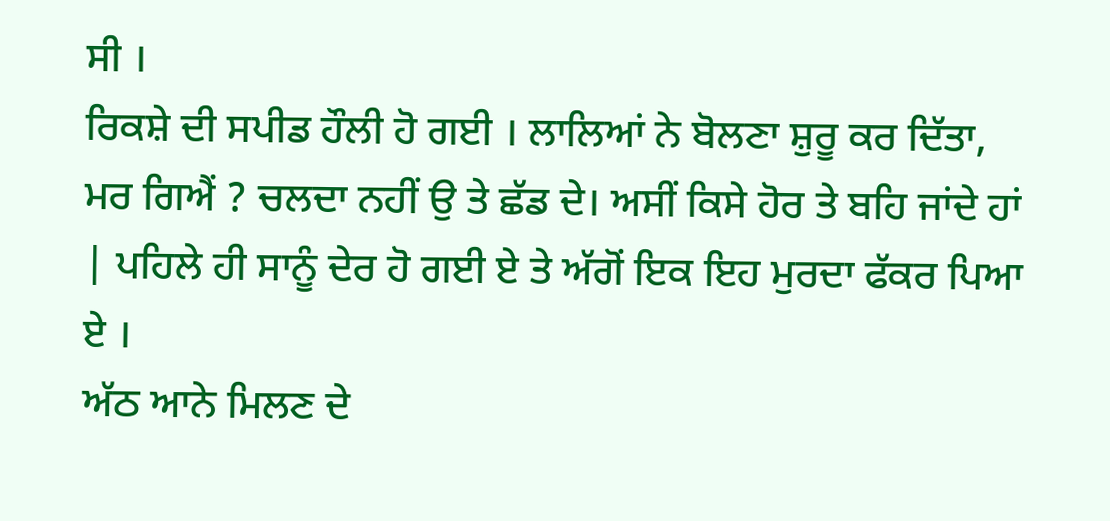ਸੀ ।
ਰਿਕਸ਼ੇ ਦੀ ਸਪੀਡ ਹੌਲੀ ਹੋ ਗਈ । ਲਾਲਿਆਂ ਨੇ ਬੋਲਣਾ ਸ਼ੁਰੂ ਕਰ ਦਿੱਤਾ, ਮਰ ਗਿਐਂ ? ਚਲਦਾ ਨਹੀਂ ਉ ਤੇ ਛੱਡ ਦੇ। ਅਸੀਂ ਕਿਸੇ ਹੋਰ ਤੇ ਬਹਿ ਜਾਂਦੇ ਹਾਂ | ਪਹਿਲੇ ਹੀ ਸਾਨੂੰ ਦੇਰ ਹੋ ਗਈ ਏ ਤੇ ਅੱਗੋਂ ਇਕ ਇਹ ਮੁਰਦਾ ਫੱਕਰ ਪਿਆ ਏ ।
ਅੱਠ ਆਨੇ ਮਿਲਣ ਦੇ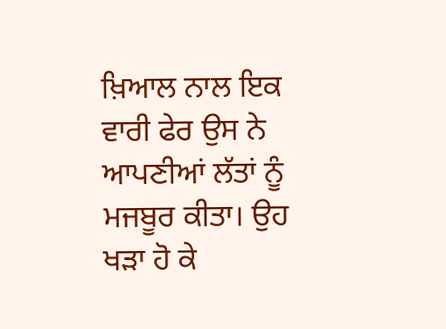ਖ਼ਿਆਲ ਨਾਲ ਇਕ ਵਾਰੀ ਫੇਰ ਉਸ ਨੇ ਆਪਣੀਆਂ ਲੱਤਾਂ ਨੂੰ ਮਜਬੂਰ ਕੀਤਾ। ਉਹ ਖੜਾ ਹੋ ਕੇ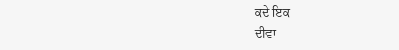ਕਦੇ ਇਕ
ਦੀਵਾ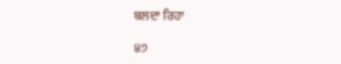ਬਲਦਾ ਰਿਹਾ

੪੭